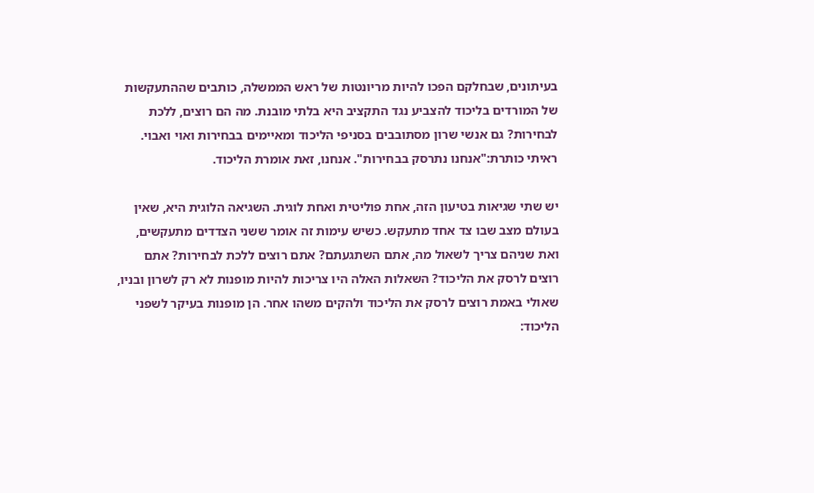בעיתונים, שבחלקם הפכו להיות מריונטות של ראש הממשלה, כותבים שההתעקשות של המורדים בליכוד להצביע נגד התקציב היא בלתי מובנת. מה הם רוצים, ללכת לבחירות? גם אנשי שרון מסתובבים בסניפי הליכוד ומאיימים בבחירות ואוי ואבוי. ראיתי כותרת:"אנחנו נתרסק בבחירות". אנחנו, זאת אומרת הליכוד.

יש שתי שגיאות בטיעון הזה, אחת פוליטית ואחת לוגית. השגיאה הלוגית היא, שאין בעולם מצב שבו צד אחד מתעקש. כשיש עימות זה אומר ששני הצדדים מתעקשים, ואת שניהם צריך לשאול מה, אתם השתגעתם? אתם רוצים ללכת לבחירות? אתם רוצים לרסק את הליכוד? השאלות האלה היו צריכות להיות מופנות לא רק לשרון ובניו, שאולי באמת רוצים לרסק את הליכוד ולהקים משהו אחר. הן מופנות בעיקר לשפני הליכוד: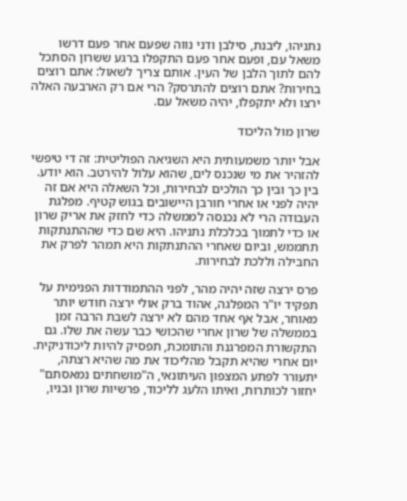נתניהו, ליבנת, סילבן ודני נווה שפעם אחר פעם דרשו משאל עם, ופעם אחר פעם התקפלו ברגע ששרון הסתכל להם לתוך הלבן של העין. אותם צריך לשאול: אתם רוצים בחירות? אתם רוצים להתרסק? הרי אם רק הארבעה האלה ירצו ולא יתקפלו, יהיה משאל עם.

שרון מול הליכוד

אבל יותר משמעותית היא השגיאה הפוליטית: זה די טיפשי להזהיר את מי שנכנס לים, שהוא עלול להירטב. הוא יודע. בין כך ובין כך הולכים לבחירות, וכל השאלה היא אם זה יהיה לפני או אחרי חורבן היישובים בגוש קטיף. מפלגת העבודה הרי לא נכנסה לממשלה כדי לחזק את אריק שרון או כדי לתמוך בכלכלת נתניהו. היא שם כדי שההתנתקות תתממש, וביום שאחרי ההתנתקות היא תמהר לפרק את החבילה וללכת לבחירות.

פרס ירצה שזה יהיה מהר, לפני ההתמודדות הפנימית על תפקיד יו"ר המפלגה, אהוד ברק אולי ירצה חודש יותר מאוחר, אבל אף אחד מהם לא ירצה לשבת הרבה זמן בממשלה של שרון אחרי שהכושי כבר עשה את שלו. גם התקשורת המפרגנת והתומכת, תפסיק להיות ליכודניקית. יום אחרי שהיא תקבל מהליכוד את מה שהיא רצתה, יתעורר לפתע המצפון העיתונאי, ה"מושחתים נמאסתם" יחזור לכותרות, ואיתו הלעג לליכוד, פרשיות שרון ובניו,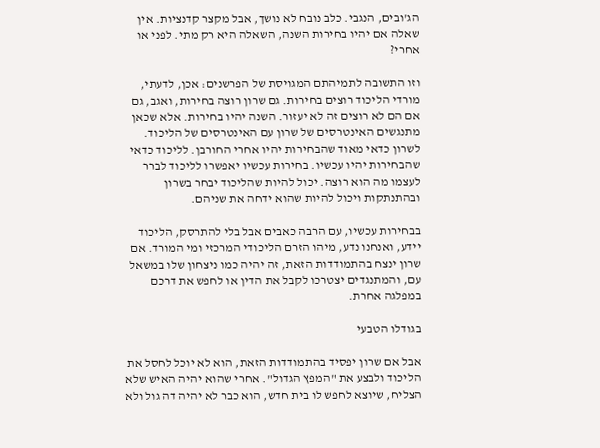הג'ובים, הנגבי. כלב נובח לא נושך, אבל מקצר קדנציות. אין שאלה אם יהיו בחירות השנה, השאלה היא רק מתי. לפני או אחרי?

וזו התשובה לתמיהתם המגויסת של הפרשנים: אכן, לדעתי, מורדי הליכוד רוצים בחירות. גם שרון רוצה בחירות, ואגב, גם אם הם לא רוצים זה לא יעזור. השנה יהיו בחירות. אלא שכאן מתנגשים האינטרסים של שרון עם האינטרסים של הליכוד. לשרון כדאי מאוד שהבחירות יהיו אחרי החורבן. לליכוד כדאי שהבחירות יהיו עכשיו. בחירות עכשיו יאפשרו לליכוד לברר לעצמו מה הוא רוצה. יכול להיות שהליכוד יבחר בשרון ובהתנתקות ויכול להיות שהוא ידחה את שניהם.

בבחירות עכשיו, עם הרבה כאבים אבל בלי להתרסק, הליכוד יידע, ואנחנו נדע, מיהו הזרם הליכודי המרכזי ומי המורד. אם שרון ינצח בהתמודדות הזאת, זה יהיה כמו ניצחון שלו במשאל עם, והמתנגדים יצטרכו לקבל את הדין או לחפש את דרכם במפלגה אחרת.

בגודלו הטבעי

אבל אם שרון יפסיד בהתמודדות הזאת, הוא לא יוכל לחסל את הליכוד ולבצע את "המפץ הגדול". אחרי שהוא יהיה האיש שלא הצליח, שיוצא לחפש לו בית חדש, הוא כבר לא יהיה דה גול ולא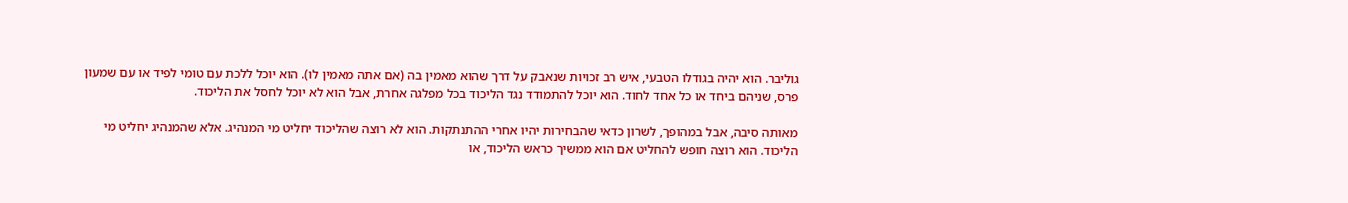גוליבר. הוא יהיה בגודלו הטבעי, איש רב זכויות שנאבק על דרך שהוא מאמין בה (אם אתה מאמין לו). הוא יוכל ללכת עם טומי לפיד או עם שמעון פרס, שניהם ביחד או כל אחד לחוד. הוא יוכל להתמודד נגד הליכוד בכל מפלגה אחרת, אבל הוא לא יוכל לחסל את הליכוד.

מאותה סיבה, אבל במהופך, לשרון כדאי שהבחירות יהיו אחרי ההתנתקות. הוא לא רוצה שהליכוד יחליט מי המנהיג. אלא שהמנהיג יחליט מי הליכוד. הוא רוצה חופש להחליט אם הוא ממשיך כראש הליכוד, או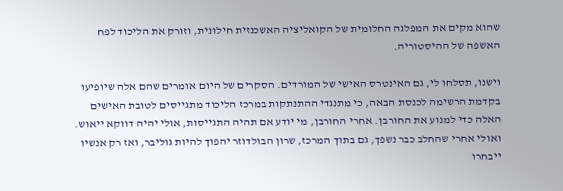שהוא מקים את המפלגה החלומית של הקואליציה האשכנזית חילונית, וזורק את הליכוד לפח האשפה של ההיסטוריה.

וישנו, תסלחו לי, גם האינטרס האישי של המורדים. הסקרים של היום אומרים שהם אלה שיופיעו בקדמת הרשימה לכנסת הבאה, כי מתנגדי ההתנתקות במרכז הליכוד מתגייסים לטובת האישים האלה כדי למנוע את החורבן. אחרי החורבן, מי יודע אם תהיה התגייסות, אולי יהיה דווקא ייאוש. ואולי אחרי שהחלב כבר נשפך, גם בתוך המרכז, שרון הבולדוזר יהפוך להיות גוליבר, ואז רק אנשיו ייבחרו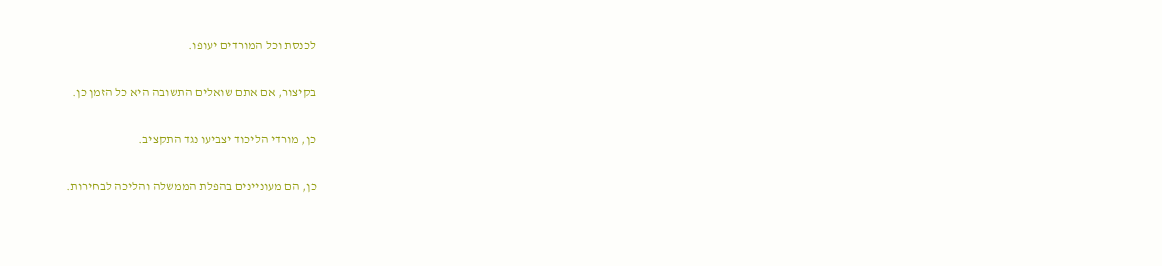לכנסת וכל המורדים יעופו.

בקיצור, אם אתם שואלים התשובה היא כל הזמן כן.

כן, מורדי הליכוד יצביעו נגד התקציב.

כן, הם מעוניינים בהפלת הממשלה והליכה לבחירות.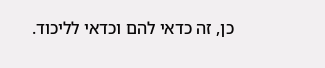כן, זה כדאי להם וכדאי לליכוד.